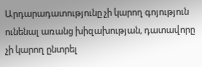Արդարադատությունը չի կարող գոյություն ունենալ առանց խիզախության, դատավորը չի կարող ընտրել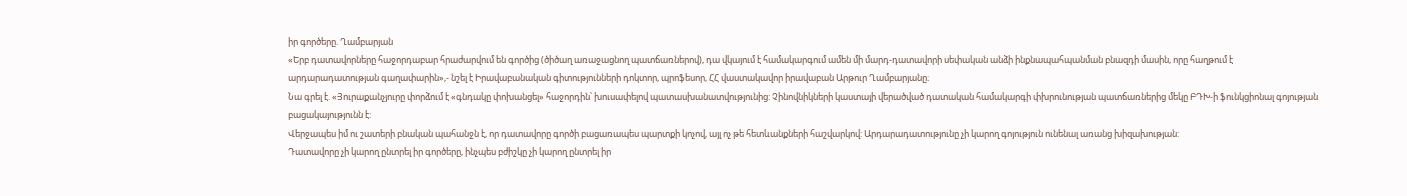իր գործերը. Ղամբարյան
«Երբ դատավորները հաջորդաբար հրաժարվում են գործից (ծիծաղ առաջացնող պատճառներով), դա վկայում է համակարգում ամեն մի մարդ-դատավորի սեփական անձի ինքնապահպանման բնազդի մասին, որը հաղթում է արդարադատության գաղափարին»,- նշել է Իրավաբանական գիտությունների դոկտոր, պրոֆեսոր, ՀՀ վաստակավոր իրավաբան Արթուր Ղամբարյանը։
Նա գրել է. «Յուրաքանչյուրը փորձում է «գնդակը փոխանցել» հաջորդին՝ խուսափելով պատասխանատվությունից: Չինովնիկների կաստայի վերածված դատական համակարգի փխրունության պատճառներից մեկը ԲԴԽ-ի ֆունկցիոնալ գոյության բացակայությունն է:
Վերջապես իմ ու շատերի բնական պահանջն է, որ դատավորը գործի բացառապես պարտքի կոչով, այլ ոչ թե հետևանքների հաշվարկով: Արդարադատությունը չի կարող գոյություն ունենալ առանց խիզախության:
Դատավորը չի կարող ընտրել իր գործերը, ինչպես բժիշկը չի կարող ընտրել իր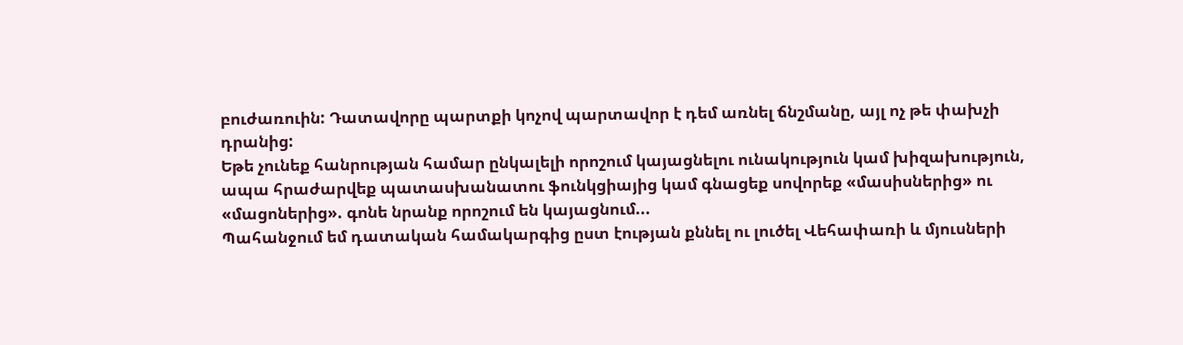բուժառուին: Դատավորը պարտքի կոչով պարտավոր է դեմ առնել ճնշմանը, այլ ոչ թե փախչի դրանից:
Եթե չունեք հանրության համար ընկալելի որոշում կայացնելու ունակություն կամ խիզախություն, ապա հրաժարվեք պատասխանատու ֆունկցիայից կամ գնացեք սովորեք «մասիսներից» ու «մացոներից». գոնե նրանք որոշում են կայացնում...
Պահանջում եմ դատական համակարգից ըստ էության քննել ու լուծել Վեհափառի և մյուսների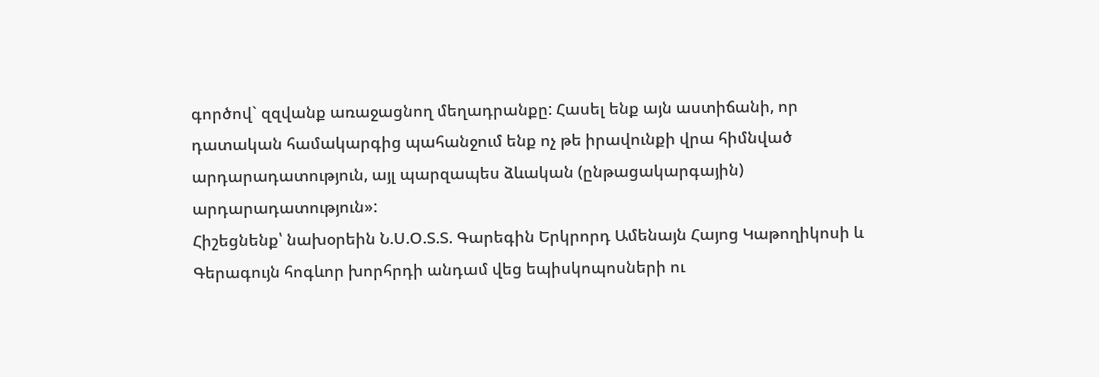գործով` զզվանք առաջացնող մեղադրանքը: Հասել ենք այն աստիճանի, որ դատական համակարգից պահանջում ենք ոչ թե իրավունքի վրա հիմնված արդարադատություն, այլ պարզապես ձևական (ընթացակարգային) արդարադատություն»:
Հիշեցնենք՝ նախօրեին Ն.Ս.Օ.Տ.Տ. Գարեգին Երկրորդ Ամենայն Հայոց Կաթողիկոսի և Գերագույն հոգևոր խորհրդի անդամ վեց եպիսկոպոսների ու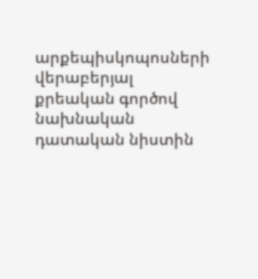արքեպիսկոպոսների վերաբերյալ քրեական գործով նախնական դատական նիստին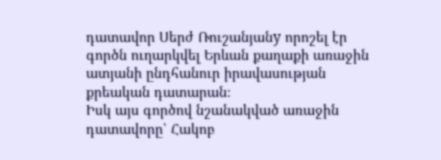դատավոր Սերժ Ռուշանյանy որոշել էր գործն ուղարկվել Երևան քաղաքի առաջին ատյանի ընդհանուր իրավասության քրեական դատարան։
Իսկ այս գործով նշանակված առաջին դատավորը՝ Հակոբ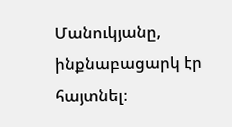Մանուկյանը, ինքնաբացարկ էր հայտնել։